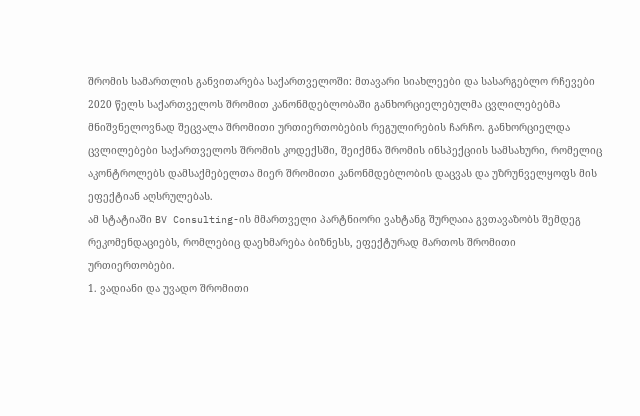შრომის სამართლის განვითარება საქართველოში: მთავარი სიახლეები და სასარგებლო რჩევები
2020 წელს საქართველოს შრომით კანონმდებლობაში განხორციელებულმა ცვლილებებმა მნიშვნელოვნად შეცვალა შრომითი ურთიერთობების რეგულირების ჩარჩო. განხორციელდა ცვლილებები საქართველოს შრომის კოდექსში, შეიქმნა შრომის ინსპექციის სამსახური, რომელიც აკონტროლებს დამსაქმებელთა მიერ შრომითი კანონმდებლობის დაცვას და უზრუნველყოფს მის ეფექტიან აღსრულებას.
ამ სტატიაში BV Consulting-ის მმართველი პარტნიორი ვახტანგ შურღაია გვთავაზობს შემდეგ რეკომენდაციებს, რომლებიც დაეხმარება ბიზნესს, ეფექტურად მართოს შრომითი ურთიერთობები.
1. ვადიანი და უვადო შრომითი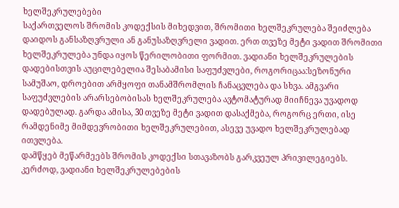ხელშეკრულებები
საქართველოს შრომის კოდექსის მიხედვით, შრომითი ხელშეკრულება შეიძლება დაიდოს განსაზღვრული ან განუსაზღვრელი ვადით. ერთ თვეზე მეტი ვადით შრომითი ხელშეკრულება უნდა იყოს წერილობითი ფორმით. ვადიანი ხელშეკრულების დადებისთვის აუცილებელია შესაბამისი საფუძვლები, როგორიცაა:სეზონური სამუშაო, დროებით არმყოფი თანამშრომლის ჩანაცვლება და სხვა. ამგვარი საფუძვლების არარსებობისას ხელშეკრულება ავტომატურად მიიჩნევა უვადოდ დადებულად. გარდა ამისა, 30 თვეზე მეტი ვადით დასაქმება, როგორც ერთი, ისე რამდენიმე მიმდევრობითი ხელშეკრულებით, ასევე უვადო ხელშეკრულებად ითვლება.
დამწყებ მეწარმეებს შრომის კოდექსი სთავაზობს გარკვეულ პრივილეგიებს. კერძოდ, ვადიანი ხელშეკრულებების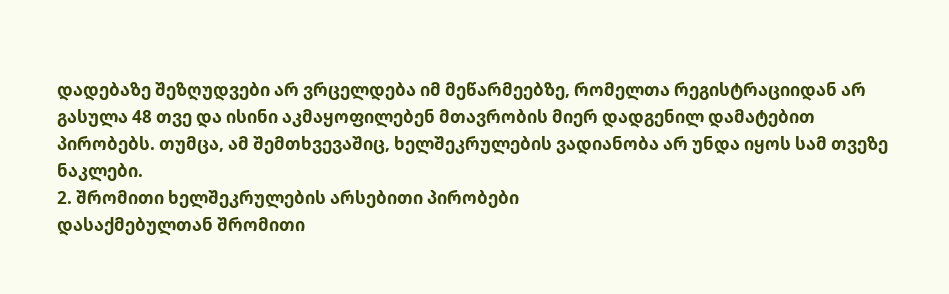დადებაზე შეზღუდვები არ ვრცელდება იმ მეწარმეებზე, რომელთა რეგისტრაციიდან არ გასულა 48 თვე და ისინი აკმაყოფილებენ მთავრობის მიერ დადგენილ დამატებით პირობებს. თუმცა, ამ შემთხვევაშიც, ხელშეკრულების ვადიანობა არ უნდა იყოს სამ თვეზე ნაკლები.
2. შრომითი ხელშეკრულების არსებითი პირობები
დასაქმებულთან შრომითი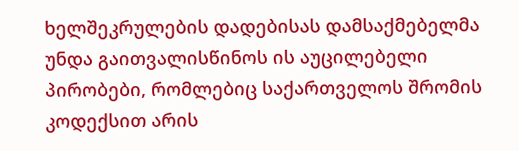ხელშეკრულების დადებისას დამსაქმებელმა უნდა გაითვალისწინოს ის აუცილებელი პირობები, რომლებიც საქართველოს შრომის კოდექსით არის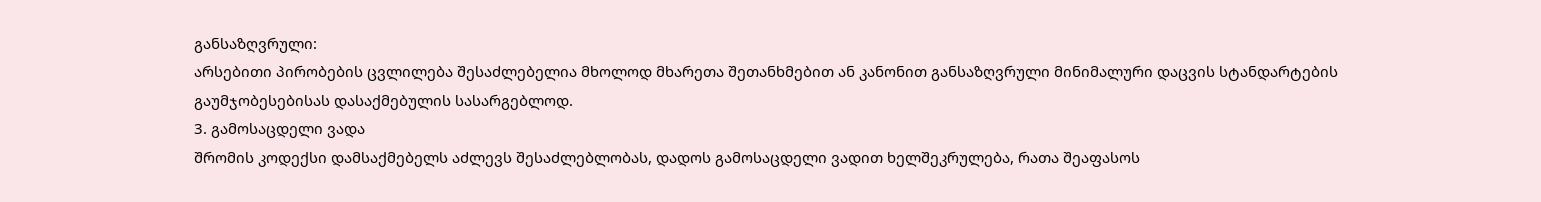განსაზღვრული:
არსებითი პირობების ცვლილება შესაძლებელია მხოლოდ მხარეთა შეთანხმებით ან კანონით განსაზღვრული მინიმალური დაცვის სტანდარტების გაუმჯობესებისას დასაქმებულის სასარგებლოდ.
3. გამოსაცდელი ვადა
შრომის კოდექსი დამსაქმებელს აძლევს შესაძლებლობას, დადოს გამოსაცდელი ვადით ხელშეკრულება, რათა შეაფასოს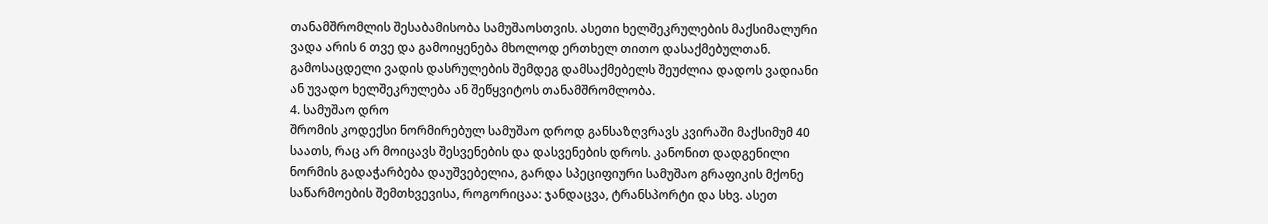თანამშრომლის შესაბამისობა სამუშაოსთვის. ასეთი ხელშეკრულების მაქსიმალური ვადა არის 6 თვე და გამოიყენება მხოლოდ ერთხელ თითო დასაქმებულთან. გამოსაცდელი ვადის დასრულების შემდეგ დამსაქმებელს შეუძლია დადოს ვადიანი ან უვადო ხელშეკრულება ან შეწყვიტოს თანამშრომლობა.
4. სამუშაო დრო
შრომის კოდექსი ნორმირებულ სამუშაო დროდ განსაზღვრავს კვირაში მაქსიმუმ 40 საათს, რაც არ მოიცავს შესვენების და დასვენების დროს. კანონით დადგენილი ნორმის გადაჭარბება დაუშვებელია, გარდა სპეციფიური სამუშაო გრაფიკის მქონე საწარმოების შემთხვევისა, როგორიცაა: ჯანდაცვა, ტრანსპორტი და სხვ. ასეთ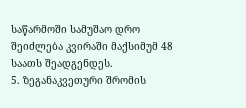საწარმოში სამუშაო დრო შეიძლება კვირაში მაქსიმუმ 48 საათს შეადგენდეს.
5. ზეგანაკვეთური შრომის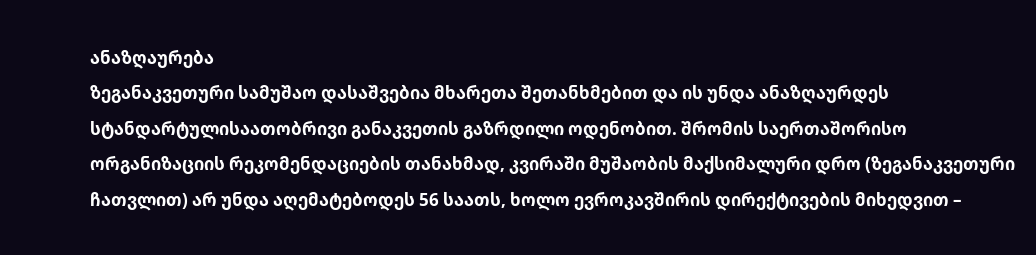ანაზღაურება
ზეგანაკვეთური სამუშაო დასაშვებია მხარეთა შეთანხმებით და ის უნდა ანაზღაურდეს სტანდარტულისაათობრივი განაკვეთის გაზრდილი ოდენობით. შრომის საერთაშორისო ორგანიზაციის რეკომენდაციების თანახმად, კვირაში მუშაობის მაქსიმალური დრო (ზეგანაკვეთური ჩათვლით) არ უნდა აღემატებოდეს 56 საათს, ხოლო ევროკავშირის დირექტივების მიხედვით –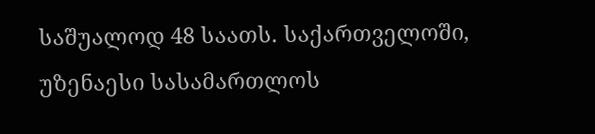საშუალოდ 48 საათს. საქართველოში, უზენაესი სასამართლოს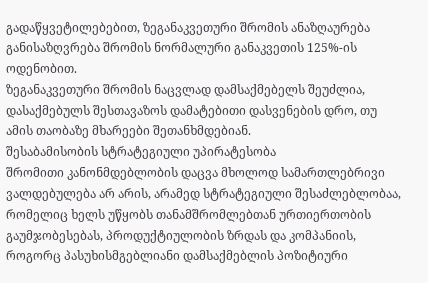გადაწყვეტილებებით, ზეგანაკვეთური შრომის ანაზღაურება განისაზღვრება შრომის ნორმალური განაკვეთის 125%-ის ოდენობით.
ზეგანაკვეთური შრომის ნაცვლად დამსაქმებელს შეუძლია, დასაქმებულს შესთავაზოს დამატებითი დასვენების დრო, თუ ამის თაობაზე მხარეები შეთანხმდებიან.
შესაბამისობის სტრატეგიული უპირატესობა
შრომითი კანონმდებლობის დაცვა მხოლოდ სამართლებრივი ვალდებულება არ არის, არამედ სტრატეგიული შესაძლებლობაა, რომელიც ხელს უწყობს თანამშრომლებთან ურთიერთობის გაუმჯობესებას, პროდუქტიულობის ზრდას და კომპანიის, როგორც პასუხისმგებლიანი დამსაქმებლის პოზიტიური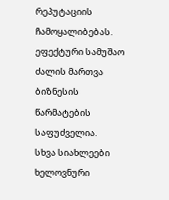რეპუტაციის ჩამოყალიბებას. ეფექტური სამუშაო ძალის მართვა ბიზნესის წარმატების საფუძველია.
სხვა სიახლეები
ხელოვნური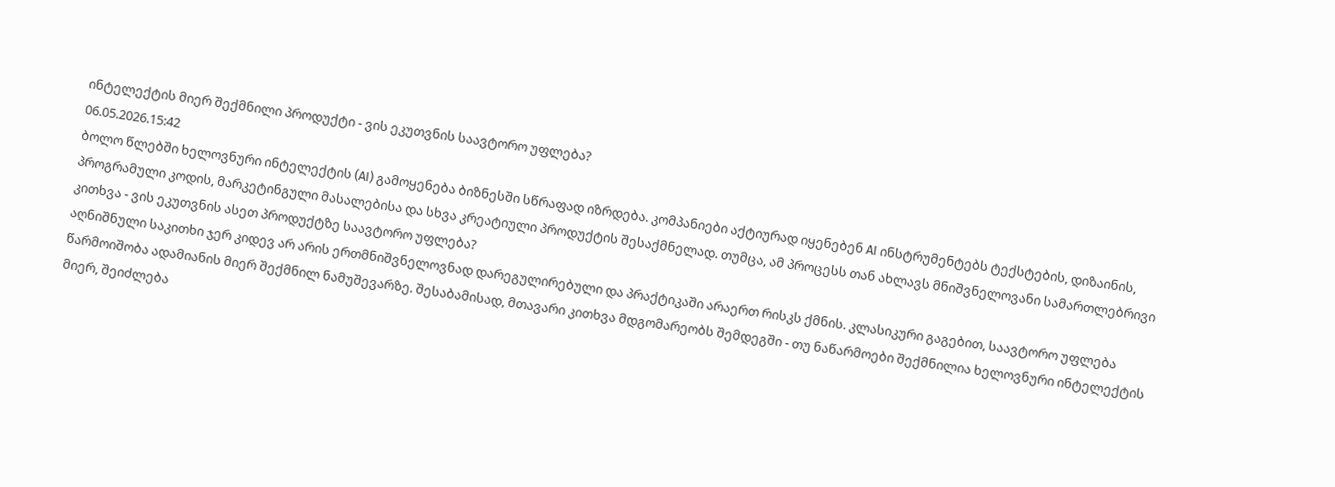ინტელექტის მიერ შექმნილი პროდუქტი - ვის ეკუთვნის საავტორო უფლება?
06.05.2026.15:42
ბოლო წლებში ხელოვნური ინტელექტის (AI) გამოყენება ბიზნესში სწრაფად იზრდება. კომპანიები აქტიურად იყენებენ AI ინსტრუმენტებს ტექსტების, დიზაინის, პროგრამული კოდის, მარკეტინგული მასალებისა და სხვა კრეატიული პროდუქტის შესაქმნელად. თუმცა, ამ პროცესს თან ახლავს მნიშვნელოვანი სამართლებრივი კითხვა - ვის ეკუთვნის ასეთ პროდუქტზე საავტორო უფლება?
აღნიშნული საკითხი ჯერ კიდევ არ არის ერთმნიშვნელოვნად დარეგულირებული და პრაქტიკაში არაერთ რისკს ქმნის. კლასიკური გაგებით, საავტორო უფლება წარმოიშობა ადამიანის მიერ შექმნილ ნამუშევარზე. შესაბამისად, მთავარი კითხვა მდგომარეობს შემდეგში - თუ ნაწარმოები შექმნილია ხელოვნური ინტელექტის მიერ, შეიძლება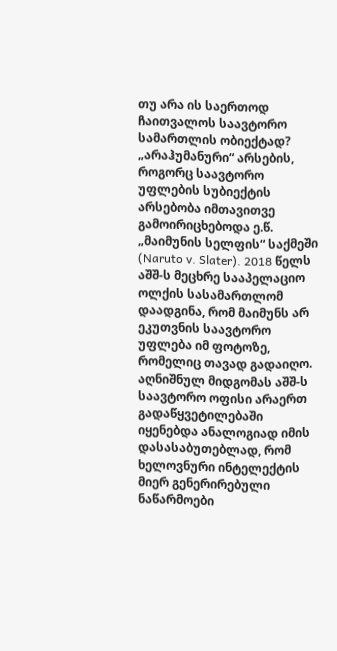თუ არა ის საერთოდ ჩაითვალოს საავტორო სამართლის ობიექტად?
„არაჰუმანური“ არსების, როგორც საავტორო უფლების სუბიექტის არსებობა იმთავითვე გამოირიცხებოდა ე.წ. „მაიმუნის სელფის“ საქმეში (Naruto v. Slater). 2018 წელს აშშ-ს მეცხრე სააპელაციო ოლქის სასამართლომ დაადგინა, რომ მაიმუნს არ ეკუთვნის საავტორო უფლება იმ ფოტოზე, რომელიც თავად გადაიღო. აღნიშნულ მიდგომას აშშ-ს საავტორო ოფისი არაერთ გადაწყვეტილებაში იყენებდა ანალოგიად იმის დასასაბუთებლად, რომ ხელოვნური ინტელექტის მიერ გენერირებული ნაწარმოები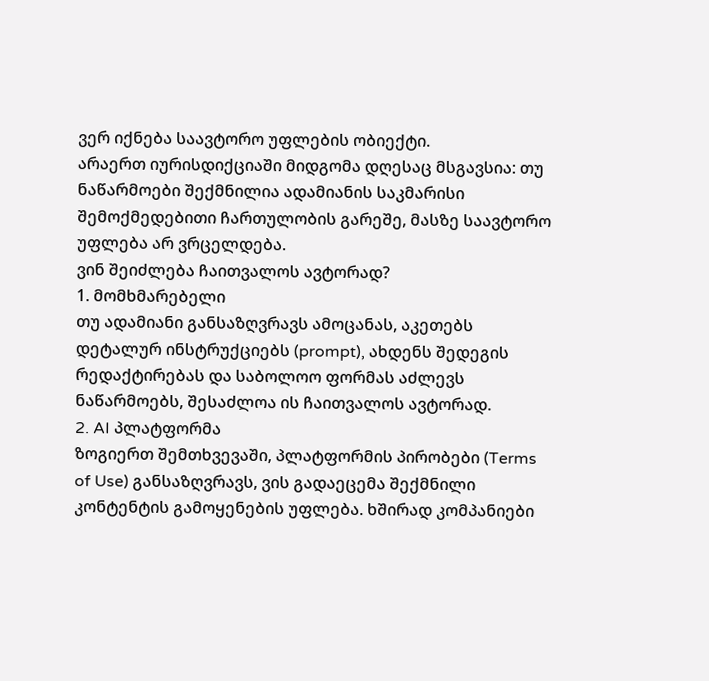ვერ იქნება საავტორო უფლების ობიექტი.
არაერთ იურისდიქციაში მიდგომა დღესაც მსგავსია: თუ ნაწარმოები შექმნილია ადამიანის საკმარისი შემოქმედებითი ჩართულობის გარეშე, მასზე საავტორო უფლება არ ვრცელდება.
ვინ შეიძლება ჩაითვალოს ავტორად?
1. მომხმარებელი
თუ ადამიანი განსაზღვრავს ამოცანას, აკეთებს დეტალურ ინსტრუქციებს (prompt), ახდენს შედეგის რედაქტირებას და საბოლოო ფორმას აძლევს ნაწარმოებს, შესაძლოა ის ჩაითვალოს ავტორად.
2. AI პლატფორმა
ზოგიერთ შემთხვევაში, პლატფორმის პირობები (Terms of Use) განსაზღვრავს, ვის გადაეცემა შექმნილი კონტენტის გამოყენების უფლება. ხშირად კომპანიები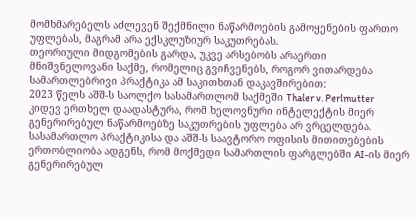მომხმარებელს აძლევენ შექმნილი ნაწარმოების გამოყენების ფართო უფლებას, მაგრამ არა ექსკლუზიურ საკუთრებას.
თეორიული მიდგომების გარდა, უკვე არსებობს არაერთი მნიშვნელოვანი საქმე, რომელიც გვიჩვენებს, როგორ ვითარდება სამართლებრივი პრაქტიკა ამ საკითხთან დაკავშირებით:
2023 წელს აშშ-ს საოლქო სასამართლომ საქმეში Thaler v. Perlmutter კიდევ ერთხელ დაადასტურა, რომ ხელოვნური ინტელექტის მიერ გენერირებულ ნაწარმოებზე საკუთრების უფლება არ ვრცელდება. სასამართლო პრაქტიკისა და აშშ-ს საავტორო ოფისის მითითებების ერთობლიობა ადგენს, რომ მოქმედი სამართლის ფარგლებში AI-ის მიერ გენერირებულ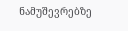ნამუშევრებზე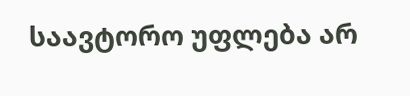საავტორო უფლება არ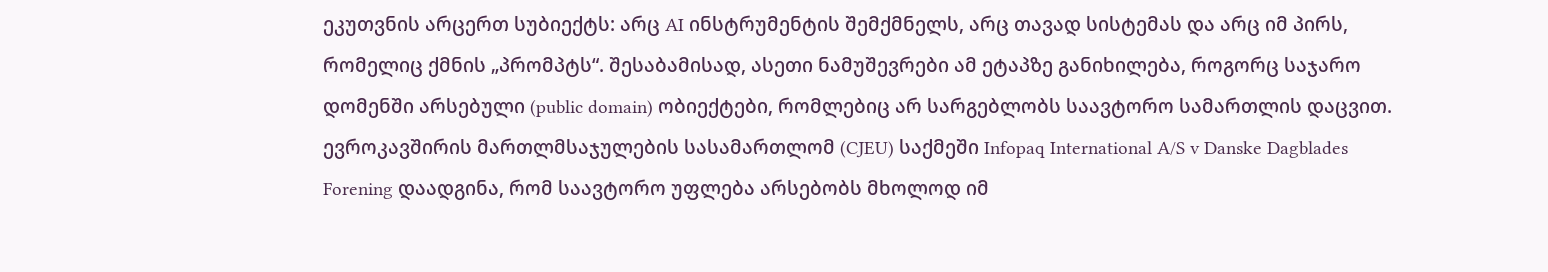ეკუთვნის არცერთ სუბიექტს: არც AI ინსტრუმენტის შემქმნელს, არც თავად სისტემას და არც იმ პირს, რომელიც ქმნის „პრომპტს“. შესაბამისად, ასეთი ნამუშევრები ამ ეტაპზე განიხილება, როგორც საჯარო დომენში არსებული (public domain) ობიექტები, რომლებიც არ სარგებლობს საავტორო სამართლის დაცვით.
ევროკავშირის მართლმსაჯულების სასამართლომ (CJEU) საქმეში Infopaq International A/S v Danske Dagblades Forening დაადგინა, რომ საავტორო უფლება არსებობს მხოლოდ იმ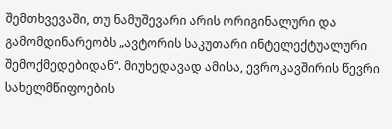შემთხვევაში, თუ ნამუშევარი არის ორიგინალური და გამომდინარეობს „ავტორის საკუთარი ინტელექტუალური შემოქმედებიდან“. მიუხედავად ამისა, ევროკავშირის წევრი სახელმწიფოების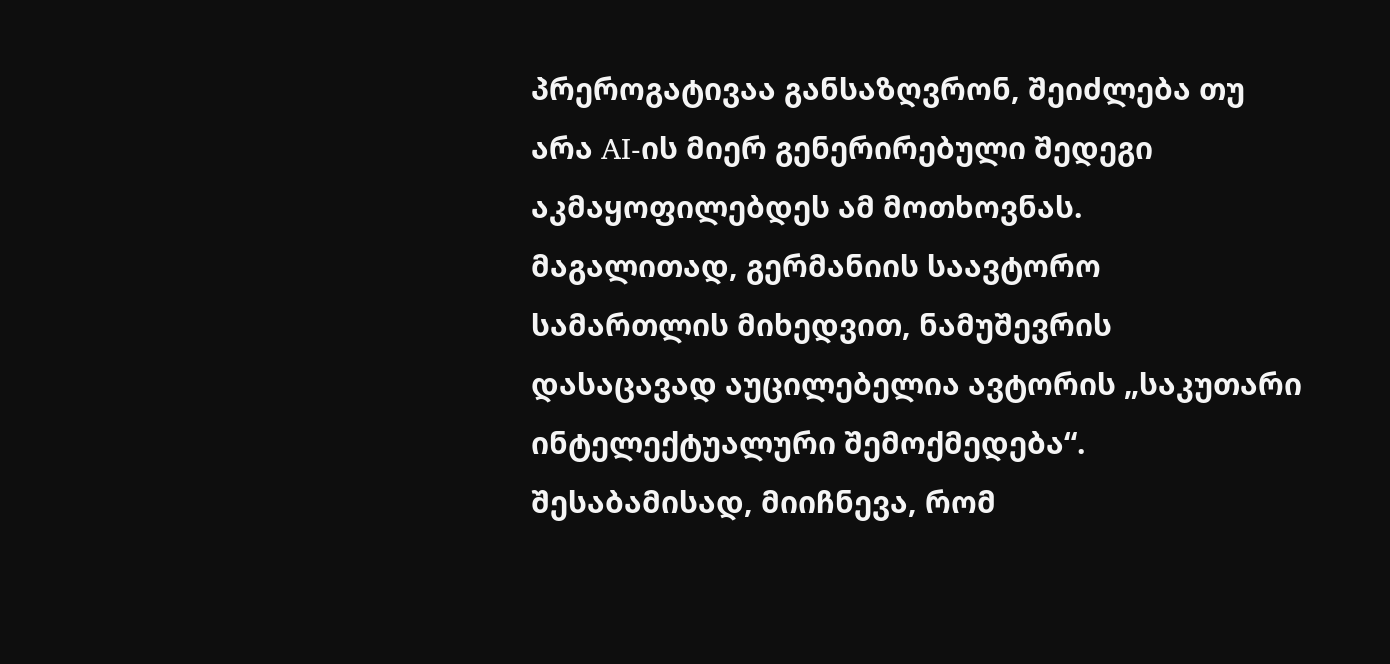პრეროგატივაა განსაზღვრონ, შეიძლება თუ არა AI-ის მიერ გენერირებული შედეგი აკმაყოფილებდეს ამ მოთხოვნას.
მაგალითად, გერმანიის საავტორო სამართლის მიხედვით, ნამუშევრის დასაცავად აუცილებელია ავტორის „საკუთარი ინტელექტუალური შემოქმედება“. შესაბამისად, მიიჩნევა, რომ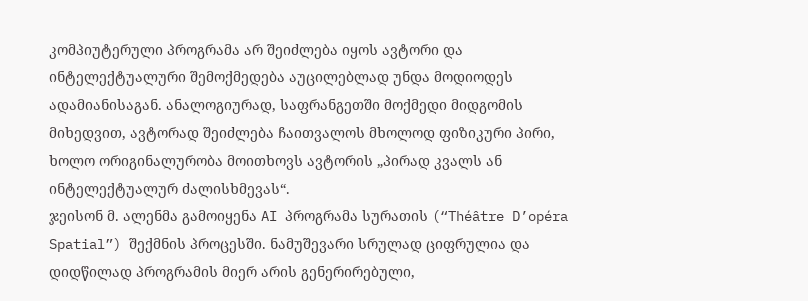კომპიუტერული პროგრამა არ შეიძლება იყოს ავტორი და ინტელექტუალური შემოქმედება აუცილებლად უნდა მოდიოდეს ადამიანისაგან. ანალოგიურად, საფრანგეთში მოქმედი მიდგომის მიხედვით, ავტორად შეიძლება ჩაითვალოს მხოლოდ ფიზიკური პირი, ხოლო ორიგინალურობა მოითხოვს ავტორის „პირად კვალს ან ინტელექტუალურ ძალისხმევას“.
ჯეისონ მ. ალენმა გამოიყენა AI პროგრამა სურათის (“Théâtre D’opéra Spatial”) შექმნის პროცესში. ნამუშევარი სრულად ციფრულია და დიდწილად პროგრამის მიერ არის გენერირებული,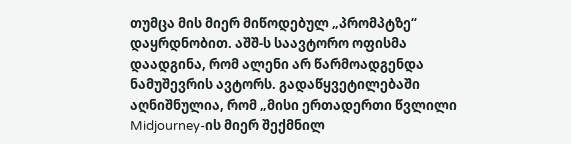თუმცა მის მიერ მიწოდებულ „პრომპტზე“ დაყრდნობით. აშშ-ს საავტორო ოფისმა დაადგინა, რომ ალენი არ წარმოადგენდა ნამუშევრის ავტორს. გადაწყვეტილებაში აღნიშნულია, რომ „მისი ერთადერთი წვლილი Midjourney-ის მიერ შექმნილ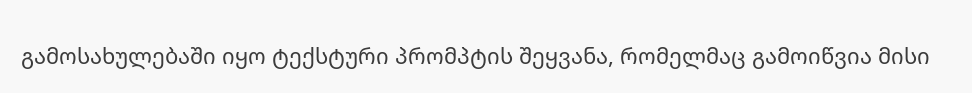გამოსახულებაში იყო ტექსტური პრომპტის შეყვანა, რომელმაც გამოიწვია მისი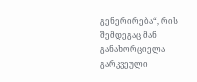გენერირება“, რის შემდეგაც მან განახორციელა გარკვეული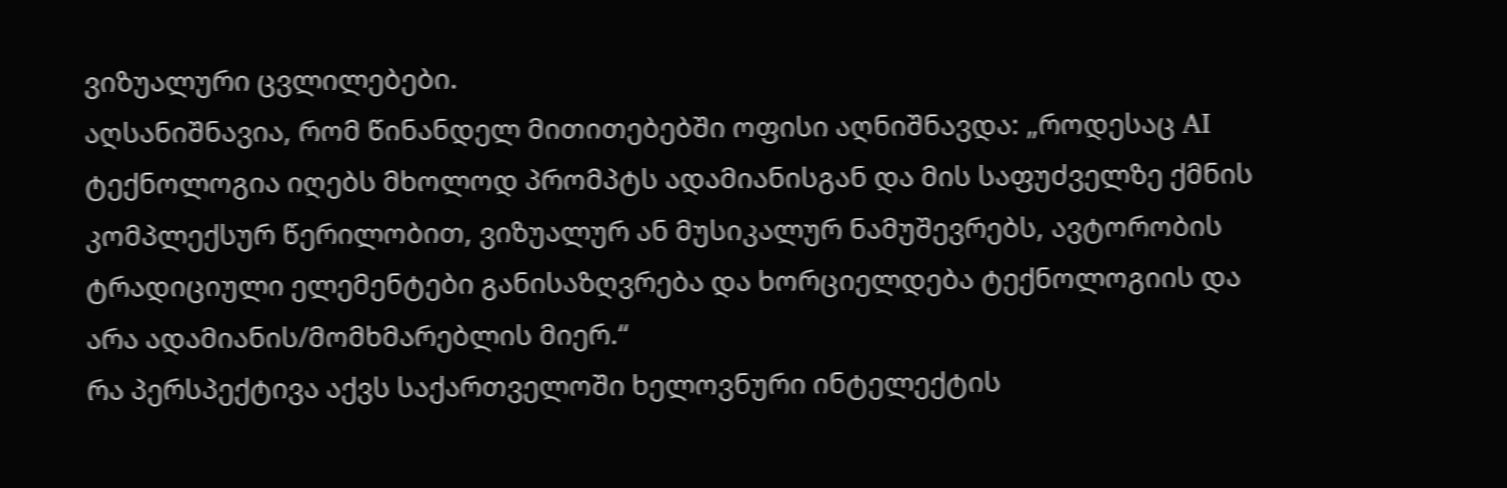ვიზუალური ცვლილებები.
აღსანიშნავია, რომ წინანდელ მითითებებში ოფისი აღნიშნავდა: „როდესაც AI ტექნოლოგია იღებს მხოლოდ პრომპტს ადამიანისგან და მის საფუძველზე ქმნის კომპლექსურ წერილობით, ვიზუალურ ან მუსიკალურ ნამუშევრებს, ავტორობის ტრადიციული ელემენტები განისაზღვრება და ხორციელდება ტექნოლოგიის და არა ადამიანის/მომხმარებლის მიერ.“
რა პერსპექტივა აქვს საქართველოში ხელოვნური ინტელექტის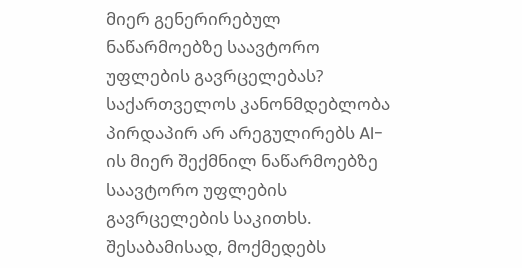მიერ გენერირებულ ნაწარმოებზე საავტორო უფლების გავრცელებას?
საქართველოს კანონმდებლობა პირდაპირ არ არეგულირებს AI-ის მიერ შექმნილ ნაწარმოებზე საავტორო უფლების გავრცელების საკითხს. შესაბამისად, მოქმედებს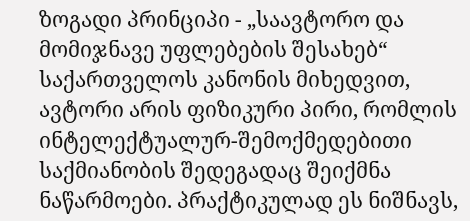ზოგადი პრინციპი - „საავტორო და მომიჯნავე უფლებების შესახებ“ საქართველოს კანონის მიხედვით, ავტორი არის ფიზიკური პირი, რომლის ინტელექტუალურ-შემოქმედებითი საქმიანობის შედეგადაც შეიქმნა ნაწარმოები. პრაქტიკულად ეს ნიშნავს,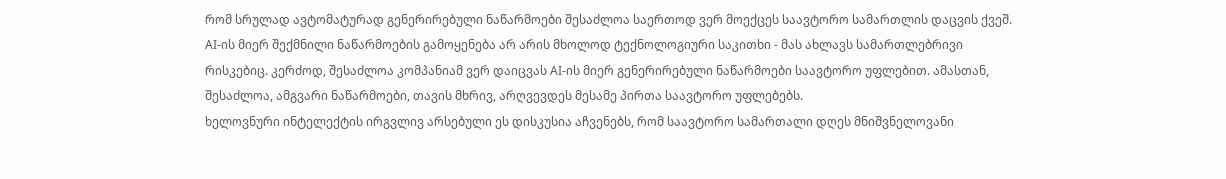რომ სრულად ავტომატურად გენერირებული ნაწარმოები შესაძლოა საერთოდ ვერ მოექცეს საავტორო სამართლის დაცვის ქვეშ.
AI-ის მიერ შექმნილი ნაწარმოების გამოყენება არ არის მხოლოდ ტექნოლოგიური საკითხი - მას ახლავს სამართლებრივი რისკებიც. კერძოდ, შესაძლოა კომპანიამ ვერ დაიცვას AI-ის მიერ გენერირებული ნაწარმოები საავტორო უფლებით. ამასთან, შესაძლოა, ამგვარი ნაწარმოები, თავის მხრივ, არღვევდეს მესამე პირთა საავტორო უფლებებს.
ხელოვნური ინტელექტის ირგვლივ არსებული ეს დისკუსია აჩვენებს, რომ საავტორო სამართალი დღეს მნიშვნელოვანი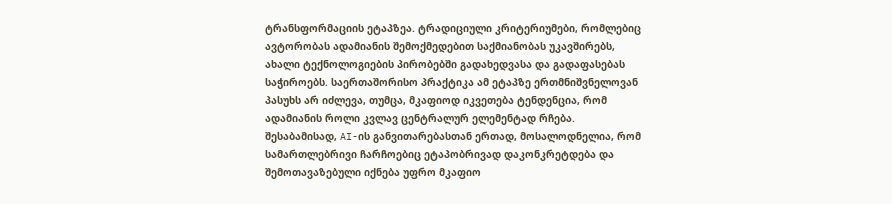ტრანსფორმაციის ეტაპზეა. ტრადიციული კრიტერიუმები, რომლებიც ავტორობას ადამიანის შემოქმედებით საქმიანობას უკავშირებს, ახალი ტექნოლოგიების პირობებში გადახედვასა და გადაფასებას საჭიროებს. საერთაშორისო პრაქტიკა ამ ეტაპზე ერთმნიშვნელოვან პასუხს არ იძლევა, თუმცა, მკაფიოდ იკვეთება ტენდენცია, რომ ადამიანის როლი კვლავ ცენტრალურ ელემენტად რჩება. შესაბამისად, AI-ის განვითარებასთან ერთად, მოსალოდნელია, რომ სამართლებრივი ჩარჩოებიც ეტაპობრივად დაკონკრეტდება და შემოთავაზებული იქნება უფრო მკაფიო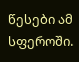წესები ამ სფეროში.